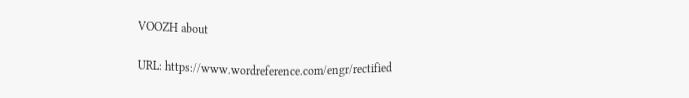VOOZH about

URL: https://www.wordreference.com/engr/rectified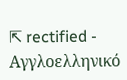⇱ rectified - Αγγλοελληνικό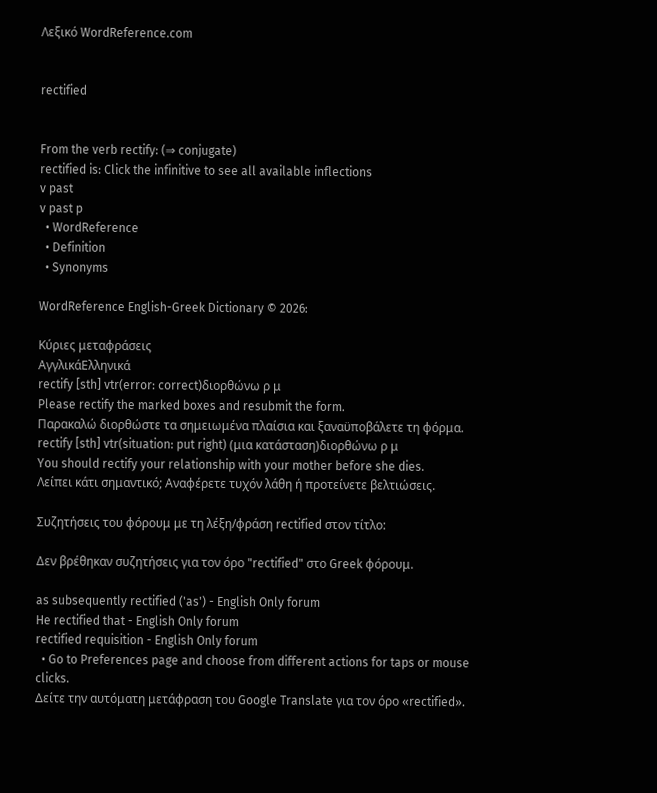Λεξικό WordReference.com


rectified


From the verb rectify: (⇒ conjugate)
rectified is: Click the infinitive to see all available inflections
v past
v past p
  • WordReference
  • Definition
  • Synonyms

WordReference English-Greek Dictionary © 2026:

Κύριες μεταφράσεις
ΑγγλικάΕλληνικά
rectify [sth] vtr(error: correct)διορθώνω ρ μ
Please rectify the marked boxes and resubmit the form.
Παρακαλώ διορθώστε τα σημειωμένα πλαίσια και ξαναϋποβάλετε τη φόρμα.
rectify [sth] vtr(situation: put right) (μια κατάσταση)διορθώνω ρ μ
You should rectify your relationship with your mother before she dies.
Λείπει κάτι σημαντικό; Αναφέρετε τυχόν λάθη ή προτείνετε βελτιώσεις.

Συζητήσεις του φόρουμ με τη λέξη/φράση rectified στον τίτλο:

Δεν βρέθηκαν συζητήσεις για τον όρο "rectified" στο Greek φόρουμ.

as subsequently rectified ('as') - English Only forum
He rectified that - English Only forum
rectified requisition - English Only forum
  • Go to Preferences page and choose from different actions for taps or mouse clicks.
Δείτε την αυτόματη μετάφραση του Google Translate για τον όρο «rectified».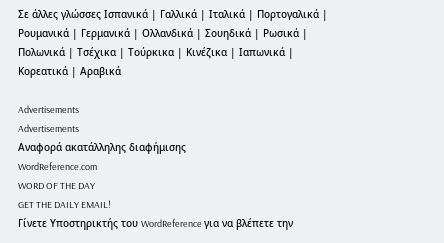Σε άλλες γλώσσες Ισπανικά | Γαλλικά | Ιταλικά | Πορτογαλικά | Ρουμανικά | Γερμανικά | Ολλανδικά | Σουηδικά | Ρωσικά | Πολωνικά | Τσέχικα | Τούρκικα | Κινέζικα | Ιαπωνικά | Κορεατικά | Αραβικά

Advertisements
Advertisements
Αναφορά ακατάλληλης διαφήμισης
WordReference.com
WORD OF THE DAY
GET THE DAILY EMAIL!
Γίνετε Υποστηρικτής του WordReference για να βλέπετε την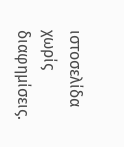ιστοσελίδα χωρίς διαφημίσεις.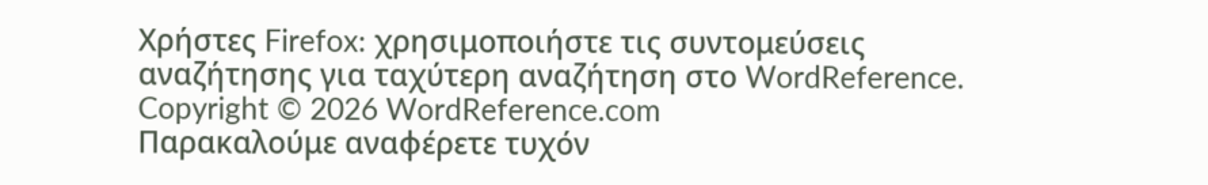Χρήστες Firefox: χρησιμοποιήστε τις συντομεύσεις αναζήτησης για ταχύτερη αναζήτηση στο WordReference.
Copyright © 2026 WordReference.com
Παρακαλούμε αναφέρετε τυχόν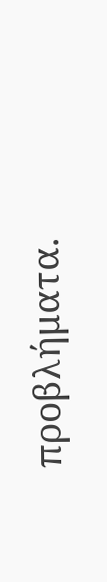προβλήματα.